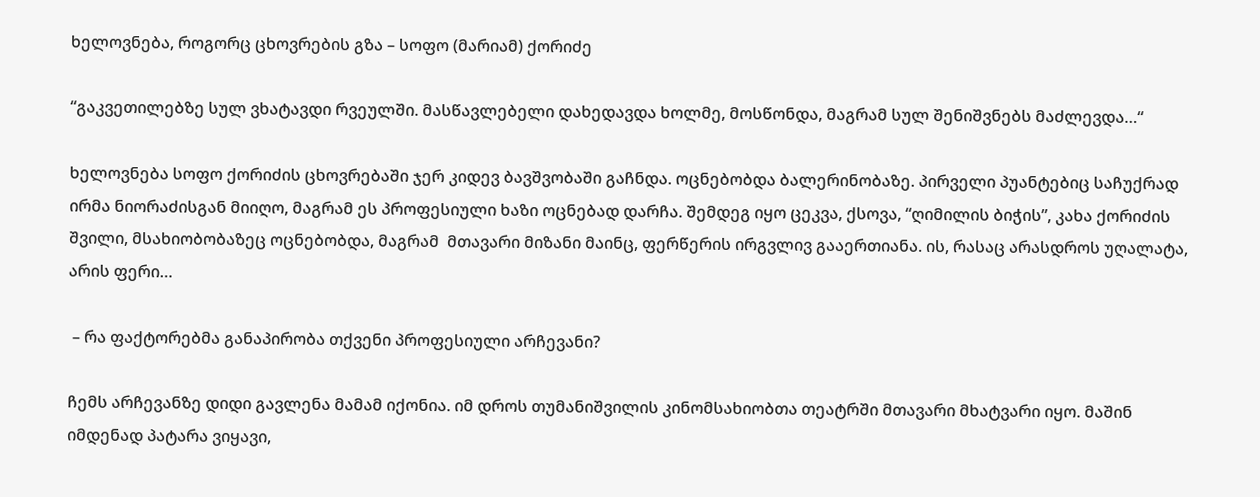ხელოვნება, როგორც ცხოვრების გზა – სოფო (მარიამ) ქორიძე

“გაკვეთილებზე სულ ვხატავდი რვეულში. მასწავლებელი დახედავდა ხოლმე, მოსწონდა, მაგრამ სულ შენიშვნებს მაძლევდა…“

ხელოვნება სოფო ქორიძის ცხოვრებაში ჯერ კიდევ ბავშვობაში გაჩნდა. ოცნებობდა ბალერინობაზე. პირველი პუანტებიც საჩუქრად ირმა ნიორაძისგან მიიღო, მაგრამ ეს პროფესიული ხაზი ოცნებად დარჩა. შემდეგ იყო ცეკვა, ქსოვა, “ღიმილის ბიჭის”, კახა ქორიძის შვილი, მსახიობობაზეც ოცნებობდა, მაგრამ  მთავარი მიზანი მაინც, ფერწერის ირგვლივ გააერთიანა. ის, რასაც არასდროს უღალატა, არის ფერი…

 – რა ფაქტორებმა განაპირობა თქვენი პროფესიული არჩევანი?

ჩემს არჩევანზე დიდი გავლენა მამამ იქონია. იმ დროს თუმანიშვილის კინომსახიობთა თეატრში მთავარი მხატვარი იყო. მაშინ იმდენად პატარა ვიყავი,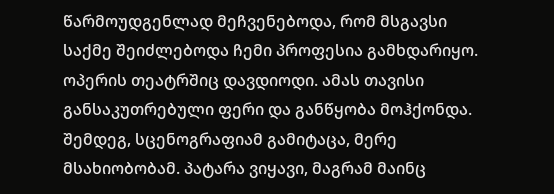წარმოუდგენლად მეჩვენებოდა, რომ მსგავსი საქმე შეიძლებოდა ჩემი პროფესია გამხდარიყო. ოპერის თეატრშიც დავდიოდი. ამას თავისი განსაკუთრებული ფერი და განწყობა მოჰქონდა. შემდეგ, სცენოგრაფიამ გამიტაცა, მერე მსახიობობამ. პატარა ვიყავი, მაგრამ მაინც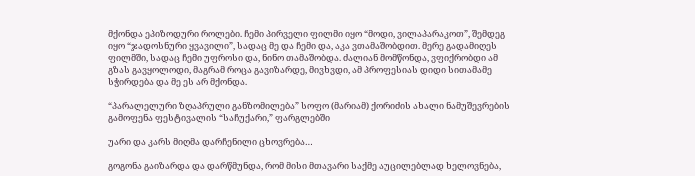მქონდა ეპიზოდური როლები. ჩემი პირველი ფილმი იყო “მოდი, ვილაპარაკოთ”, შემდეგ იყო “ჯადოსნური ყვავილი”, სადაც მე და ჩემი და, აკა ვთამაშობდით. მერე გადამიღეს ფილმში, სადაც ჩემი უფროსი და, ნინო თამაშობდა. ძალიან მომწონდა, ვფიქრობდი ამ გზას გავყოლოდი, მაგრამ როცა გავიზარდე, მივხვდი, ამ პროფესიას დიდი სითამამე სჭირდება და მე ეს არ მქონდა.

“პარალელური ზღაპრული განზომილება” სოფო (მარიამ) ქორიძის ახალი ნამუშევრების გამოფენა ფესტივალის “საჩუქარი,” ფარგლებში

უარი და კარს მიღმა დარჩენილი ცხოვრება…

გოგონა გაიზარდა და დარწმუნდა, რომ მისი მთავარი საქმე აუცილებლად ხელოვნება,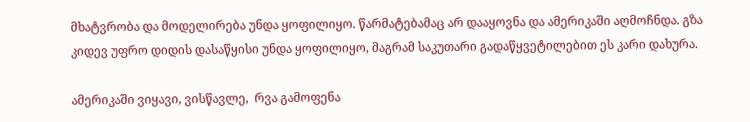მხატვრობა და მოდელირება უნდა ყოფილიყო. წარმატებამაც არ დააყოვნა და ამერიკაში აღმოჩნდა. გზა კიდევ უფრო დიდის დასაწყისი უნდა ყოფილიყო, მაგრამ საკუთარი გადაწყვეტილებით ეს კარი დახურა.

ამერიკაში ვიყავი, ვისწავლე,  რვა გამოფენა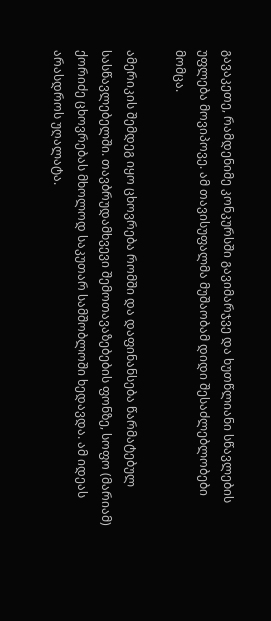გავაკეთე, რამდენიმე კონკურსში გავიმარჯვე და ხუთწლიანი სწავლების უფლება მოვიპოვე. ამ თავისუფალმა მუშაობამ დიდი შესაძლებლობები მომცა.

ამერიკის შემდეგ იყო ცხოვრება რომში და დაფინანსება წარმატებულ სასწავლებელში. თავბრუდამხვევი შემოთავაზებების ფონზე, სოფო (მარიამ)  ქორიძე ცხოვრებას მხოლოდ საკუთარ სამშობლოში ხედავდა. ამ იდეას არასდროს უღალატა.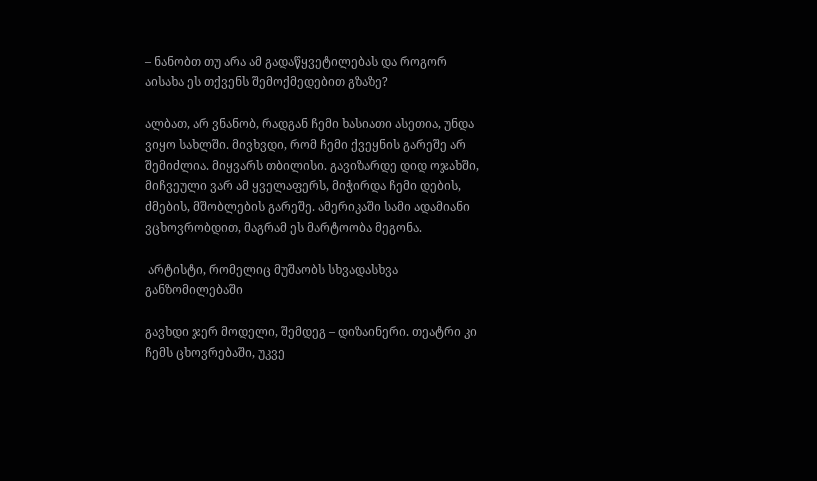– ნანობთ თუ არა ამ გადაწყვეტილებას და როგორ აისახა ეს თქვენს შემოქმედებით გზაზე?

ალბათ, არ ვნანობ, რადგან ჩემი ხასიათი ასეთია, უნდა ვიყო სახლში. მივხვდი, რომ ჩემი ქვეყნის გარეშე არ შემიძლია. მიყვარს თბილისი. გავიზარდე დიდ ოჯახში, მიჩვეული ვარ ამ ყველაფერს, მიჭირდა ჩემი დების, ძმების, მშობლების გარეშე. ამერიკაში სამი ადამიანი ვცხოვრობდით, მაგრამ ეს მარტოობა მეგონა.

 არტისტი, რომელიც მუშაობს სხვადასხვა განზომილებაში

გავხდი ჯერ მოდელი, შემდეგ – დიზაინერი. თეატრი კი ჩემს ცხოვრებაში, უკვე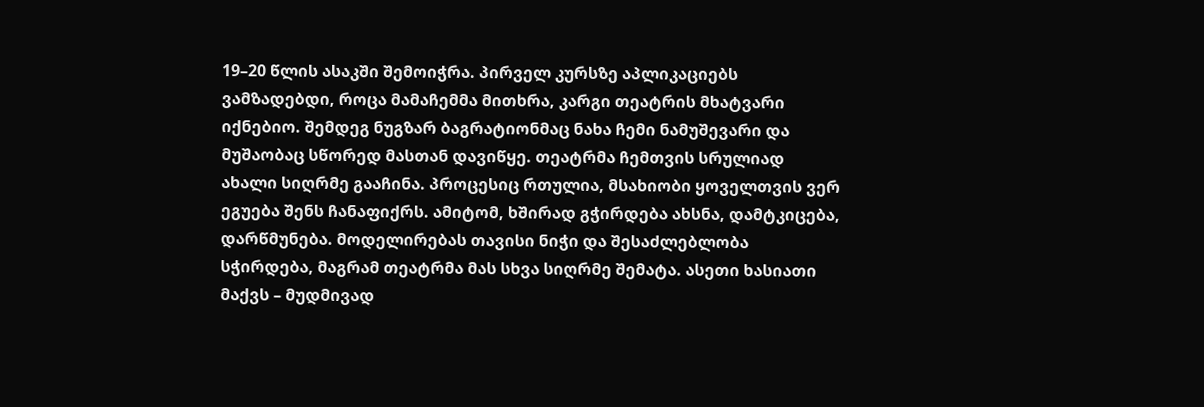19–20 წლის ასაკში შემოიჭრა. პირველ კურსზე აპლიკაციებს ვამზადებდი, როცა მამაჩემმა მითხრა, კარგი თეატრის მხატვარი იქნებიო. შემდეგ ნუგზარ ბაგრატიონმაც ნახა ჩემი ნამუშევარი და მუშაობაც სწორედ მასთან დავიწყე. თეატრმა ჩემთვის სრულიად ახალი სიღრმე გააჩინა. პროცესიც რთულია, მსახიობი ყოველთვის ვერ ეგუება შენს ჩანაფიქრს. ამიტომ, ხშირად გჭირდება ახსნა, დამტკიცება, დარწმუნება. მოდელირებას თავისი ნიჭი და შესაძლებლობა სჭირდება, მაგრამ თეატრმა მას სხვა სიღრმე შემატა. ასეთი ხასიათი მაქვს – მუდმივად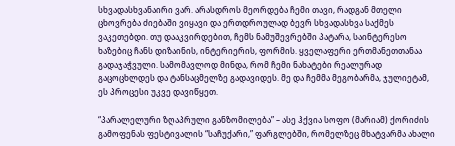სხვადასხვანაირი ვარ. არასდროს მეორდება ჩემი თავი, რადგან მთელი ცხოვრება ძიებაში ვიყავი და ერთდროულად ბევრ სხვადასხვა საქმეს ვაკეთებდი. თუ დააკვირდებით, ჩემს ნამუშევრებში პატარა, საინტერესო ხაზებიც ჩანს დიზაინის, ინტერიერის, ფორმის. ყველაფერი ერთმანეთთანაა გადაჯაჭვული. სამომავლოდ მინდა, რომ ჩემი ნახატები რეალურად გაცოცხლდეს და ტანსაცმელზე გადავიდეს. მე და ჩემმა მეგობარმა, ჯულიეტამ, ეს პროცესი უკვე დავიწყეთ.

“პარალელური ზღაპრული განზომილება” – ასე ჰქვია სოფო (მარიამ) ქორიძის გამოფენას ფესტივალის “საჩუქარი,” ფარგლებში, რომელზეც მხატვარმა ახალი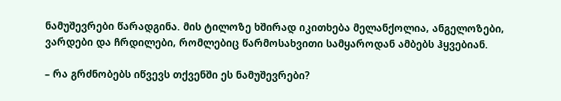ნამუშევრები წარადგინა. მის ტილოზე ხშირად იკითხება მელანქოლია, ანგელოზები, ვარდები და ჩრდილები, რომლებიც წარმოსახვითი სამყაროდან ამბებს ჰყვებიან.

– რა გრძნობებს იწვევს თქვენში ეს ნამუშევრები?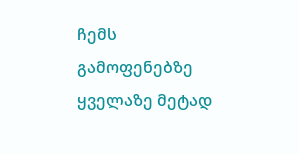ჩემს გამოფენებზე ყველაზე მეტად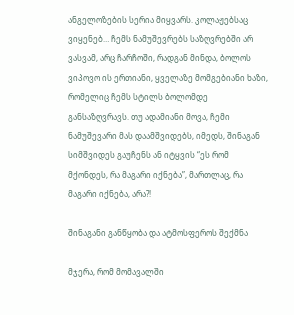ანგელოზების სერია მიყვარს. კოლაჟებსაც ვიყენებ… ჩემს ნამუშევრებს საზღვრებში არ ვასვამ, არც ჩარჩოში, რადგან მინდა, ბოლოს ვიპოვო ის ერთიანი, ყველაზე მომგებიანი ხაზი, რომელიც ჩემს სტილს ბოლომდე განსაზღვრავს. თუ ადამიანი მოვა, ჩემი ნამუშევარი მას დაამშვიდებს, იმედს, შინაგან სიმშვიდეს გაუჩენს ან იტყვის “ეს რომ მქონდეს, რა მაგარი იქნება”, მართლაც, რა მაგარი იქნება, არა?!

შინაგანი განწყობა და ატმოსფეროს შექმნა

მჯერა, რომ მომავალში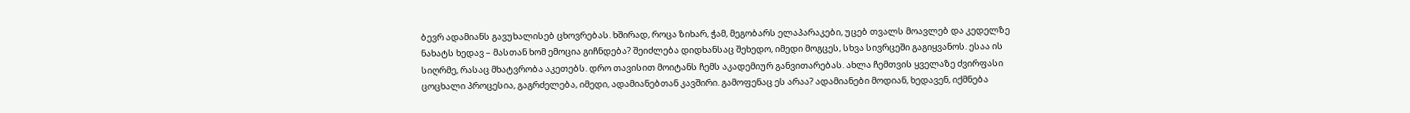ბევრ ადამიანს გავუხალისებ ცხოვრებას. ხშირად, როცა ზიხარ, ჭამ, მეგობარს ელაპარაკები, უცებ თვალს მოავლებ და კედელზე  ნახატს ხედავ – მასთან ხომ ემოცია გიჩნდება? შეიძლება დიდხანსაც შეხედო, იმედი მოგცეს, სხვა სივრცეში გაგიყვანოს. ესაა ის სიღრმე, რასაც მხატვრობა აკეთებს. დრო თავისით მოიტანს ჩემს აკადემიურ განვითარებას. ახლა ჩემთვის ყველაზე ძვირფასი ცოცხალი პროცესია, გაგრძელება, იმედი, ადამიანებთან კავშირი. გამოფენაც ეს არაა? ადამიანები მოდიან, ხედავენ, იქმნება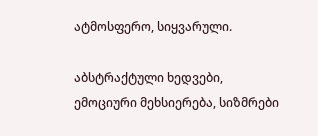ატმოსფერო, სიყვარული.

აბსტრაქტული ხედვები, ემოციური მეხსიერება, სიზმრები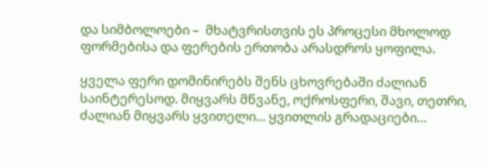და სიმბოლოები –  მხატვრისთვის ეს პროცესი მხოლოდ ფორმებისა და ფერების ერთობა არასდროს ყოფილა.

ყველა ფერი დომინირებს შენს ცხოვრებაში ძალიან საინტერესოდ. მიყვარს მწვანე, ოქროსფერი, შავი, თეთრი, ძალიან მიყვარს ყვითელი… ყვითლის გრადაციები…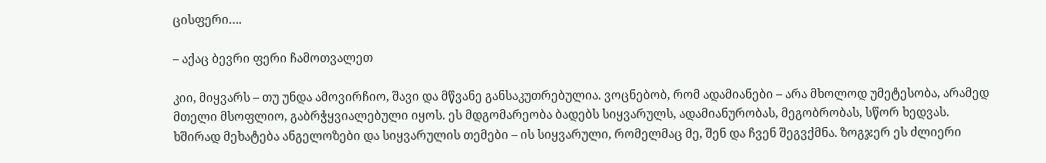ცისფერი….

– აქაც ბევრი ფერი ჩამოთვალეთ

კიი, მიყვარს – თუ უნდა ამოვირჩიო, შავი და მწვანე განსაკუთრებულია. ვოცნებობ, რომ ადამიანები – არა მხოლოდ უმეტესობა, არამედ მთელი მსოფლიო, გაბრჭყვიალებული იყოს. ეს მდგომარეობა ბადებს სიყვარულს, ადამიანურობას, მეგობრობას, სწორ ხედვას. ხშირად მეხატება ანგელოზები და სიყვარულის თემები – ის სიყვარული, რომელმაც მე, შენ და ჩვენ შეგვქმნა. ზოგჯერ ეს ძლიერი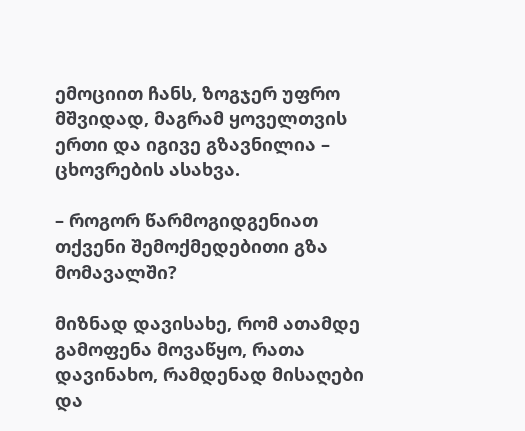ემოციით ჩანს, ზოგჯერ უფრო მშვიდად, მაგრამ ყოველთვის ერთი და იგივე გზავნილია – ცხოვრების ასახვა.

– როგორ წარმოგიდგენიათ თქვენი შემოქმედებითი გზა მომავალში?

მიზნად დავისახე, რომ ათამდე გამოფენა მოვაწყო, რათა დავინახო, რამდენად მისაღები და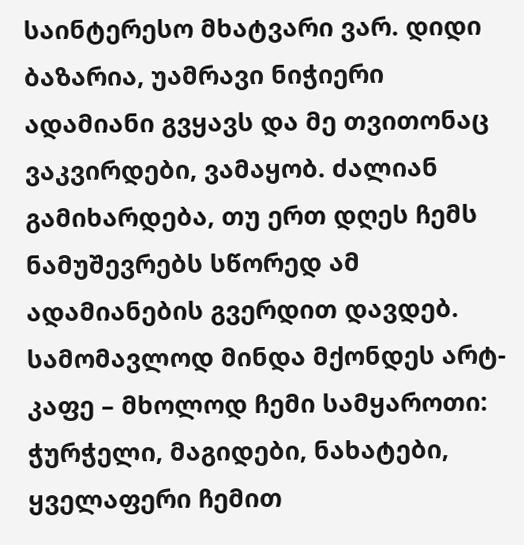საინტერესო მხატვარი ვარ. დიდი ბაზარია, უამრავი ნიჭიერი ადამიანი გვყავს და მე თვითონაც ვაკვირდები, ვამაყობ. ძალიან გამიხარდება, თუ ერთ დღეს ჩემს ნამუშევრებს სწორედ ამ ადამიანების გვერდით დავდებ. სამომავლოდ მინდა მქონდეს არტ-კაფე – მხოლოდ ჩემი სამყაროთი: ჭურჭელი, მაგიდები, ნახატები, ყველაფერი ჩემით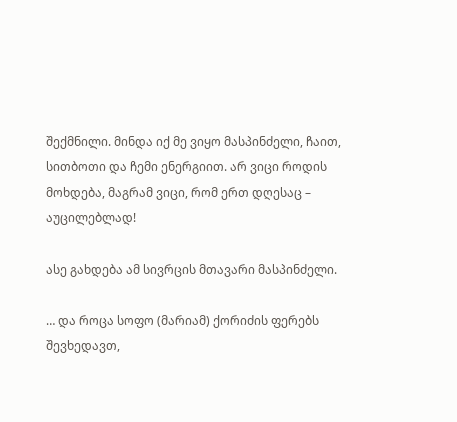შექმნილი. მინდა იქ მე ვიყო მასპინძელი, ჩაით, სითბოთი და ჩემი ენერგიით. არ ვიცი როდის მოხდება, მაგრამ ვიცი, რომ ერთ დღესაც – აუცილებლად!

ასე გახდება ამ სივრცის მთავარი მასპინძელი.

… და როცა სოფო (მარიამ) ქორიძის ფერებს შევხედავთ,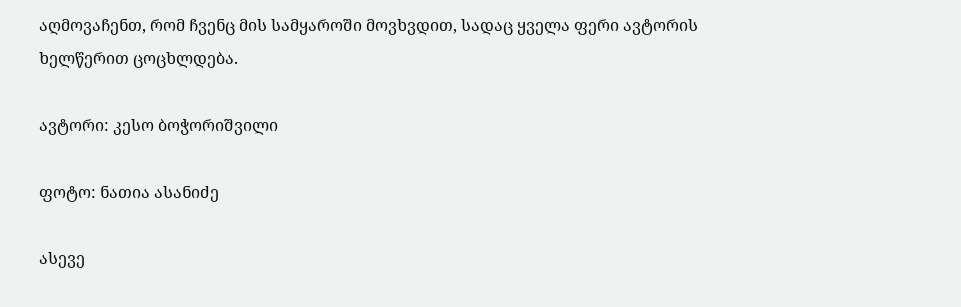აღმოვაჩენთ, რომ ჩვენც მის სამყაროში მოვხვდით, სადაც ყველა ფერი ავტორის ხელწერით ცოცხლდება.

ავტორი: კესო ბოჭორიშვილი

ფოტო: ნათია ასანიძე

ასევე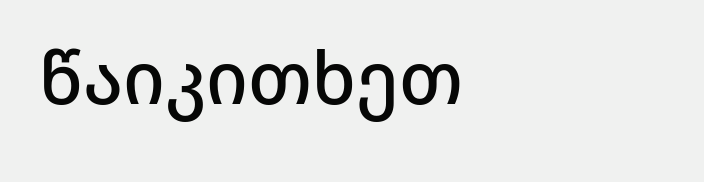წაიკითხეთ